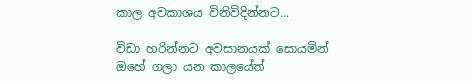කාල අවකාශය විනිවිදින්නට...

විඩා හරින්නට අවසානයක් සොයමින්
ඔහේ ගලා යන කාලයේත්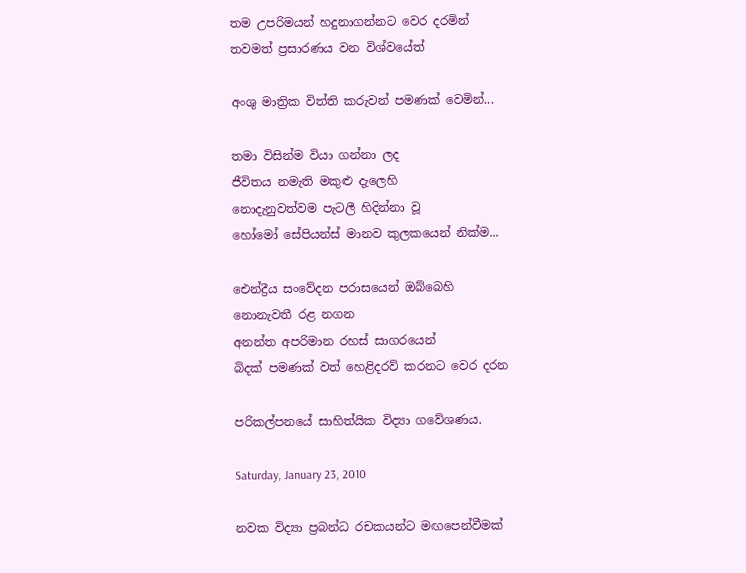තම උපරිමයන් හදුනාගන්නට වෙර දරමින්
තවමත් ප්‍රසාරණය වන විශ්වයේත්

අංශු මාත්‍රික විත්ති කරුවන් පමණක් වෙමින්...

තමා විසින්ම වියා ගන්නා ලද
ජීවිතය නමැති මකුළු දැලෙහි
නොදැනුවත්වම පැටලී හිදින්නා වූ
හෝමෝ සේපියන්ස් මානව කුලකයෙන් නික්ම...

ඓන්ද්‍රීය සංවේදන පරාසයෙන් ඔබ්බෙහි
නොනැවතී රළ නගන
අනන්ත අපරිමාන රහස් සාගරයෙන්
බිදක් පමණක් වත් හෙළිදරව් කරනට වෙර දරන

පරිකල්පනයේ සාහිත්යික විද්‍යා ගවේශණය.

Saturday, January 23, 2010

නවක විද්‍යා ප්‍රබන්ධ රචකයන්ට මඟපෙන්වීමක්‌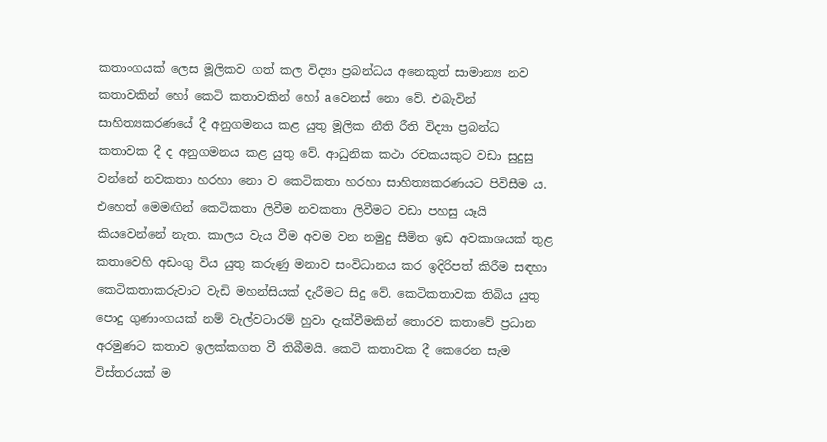කතාංගයක්‌ ලෙස මූලිකව ගත් කල විද්‍යා ප්‍රබන්ධය අනෙකුත් සාමාන්‍ය නව කතාවකින් හෝ කෙටි කතාවකින් හෝ aවෙනස්‌ නො වේ. එබැවින් සාහිත්‍යකරණයේ දී අනුගමනය කළ යුතු මූලික නීති රීති විද්‍යා ප්‍රබන්ධ කතාවක දී ද අනුගමනය කළ යුතු වේ. ආධුනික කථා රචකයකුට වඩා සුදුසු වන්නේ නවකතා හරහා නො ව කෙටිකතා හරහා සාහිත්‍යකරණයට පිවිසීම ය. එහෙත් මෙමඟින් කෙටිකතා ලිවීම නවකතා ලිවීමට වඩා පහසු යෑයි කියවෙන්නේ නැත. කාලය වැය වීම අවම වන නමුදු සීමිත ඉඩ අවකාශයක්‌ තුළ කතාවෙහි අඩංගු විය යුතු කරුණු මනාව සංවිධානය කර ඉදිරිපත් කිරීම සඳහා කෙටිකතාකරුවාට වැඩි මහන්සියක්‌ දැරීමට සිදු වේ. කෙටිකතාවක තිබිය යුතු පොදු ගුණාංගයක්‌ නම් වැල්වටාරම් හුවා දැක්‌වීමකින් තොරව කතාවේ ප්‍රධාන අරමුණට කතාව ඉලක්‌කගත වී තිබීමයි. කෙටි කතාවක දී කෙරෙන සැම විස්‌තරයක්‌ ම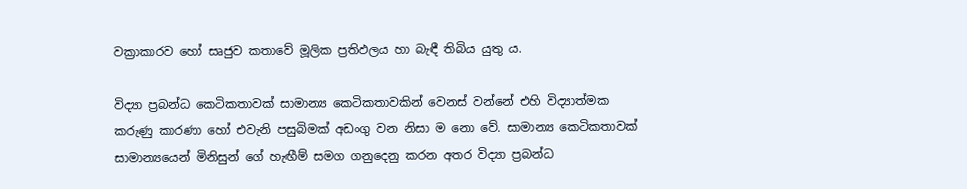වක්‍රාකාරව හෝ සෘජුව කතාවේ මූලික ප්‍රතිඵලය හා බැඳී තිබිය යුතු ය.

විද්‍යා ප්‍රබන්ධ කෙටිකතාවක්‌ සාමාන්‍ය කෙටිකතාවකින් වෙනස්‌ වන්නේ එහි විද්‍යාත්මක කරුණු කාරණා හෝ එවැනි පසුබිමක්‌ අඩංගු වන නිසා ම නො වේ. සාමාන්‍ය කෙටිකතාවක්‌ සාමාන්‍යයෙන් මිනිසුන් ගේ හැඟීම් සමග ගනුදෙනු කරන අතර විද්‍යා ප්‍රබන්ධ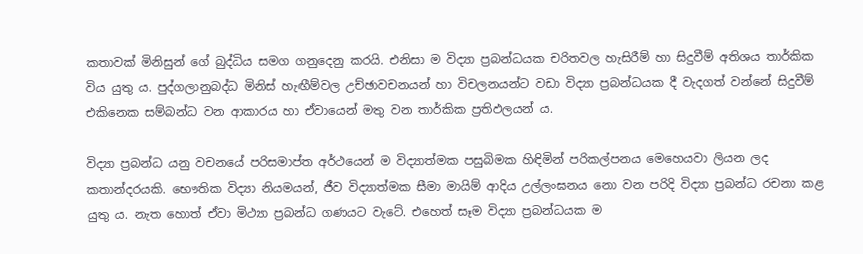කතාවක්‌ මිනිසුන් ගේ බුද්ධිය සමග ගනුදෙනු කරයි. එනිසා ම විද්‍යා ප්‍රබන්ධයක චරිතවල හැසිරීම් හා සිදුවීම් අතිශය තාර්කික විය යුතු ය. පුද්ගලානුබද්ධ මිනිස්‌ හැඟීම්වල උච්ඡාවචනයන් හා විචලනයන්ට වඩා විද්‍යා ප්‍රබන්ධයක දී වැදගත් වන්නේ සිදුවීම් එකිනෙක සම්බන්ධ වන ආකාරය හා ඒවායෙන් මතු වන තාර්කික ප්‍රතිඵලයන් ය.

විද්‍යා ප්‍රබන්ධ යනු වචනයේ පරිසමාප්ත අර්ථයෙන් ම විද්‍යාත්මක පසුබිමක හිඳිමින් පරිකල්පනය මෙහෙයවා ලියන ලද කතාන්දරයකි. භෞතික විද්‍යා නියමයන්, ජීව විද්‍යාත්මක සීමා මායිම් ආදිය උල්ලංඝනය නො වන පරිදි විද්‍යා ප්‍රබන්ධ රචනා කළ යුතු ය. නැත හොත් ඒවා මිථ්‍යා ප්‍රබන්ධ ගණයට වැටේ. එහෙත් සෑම විද්‍යා ප්‍රබන්ධයක ම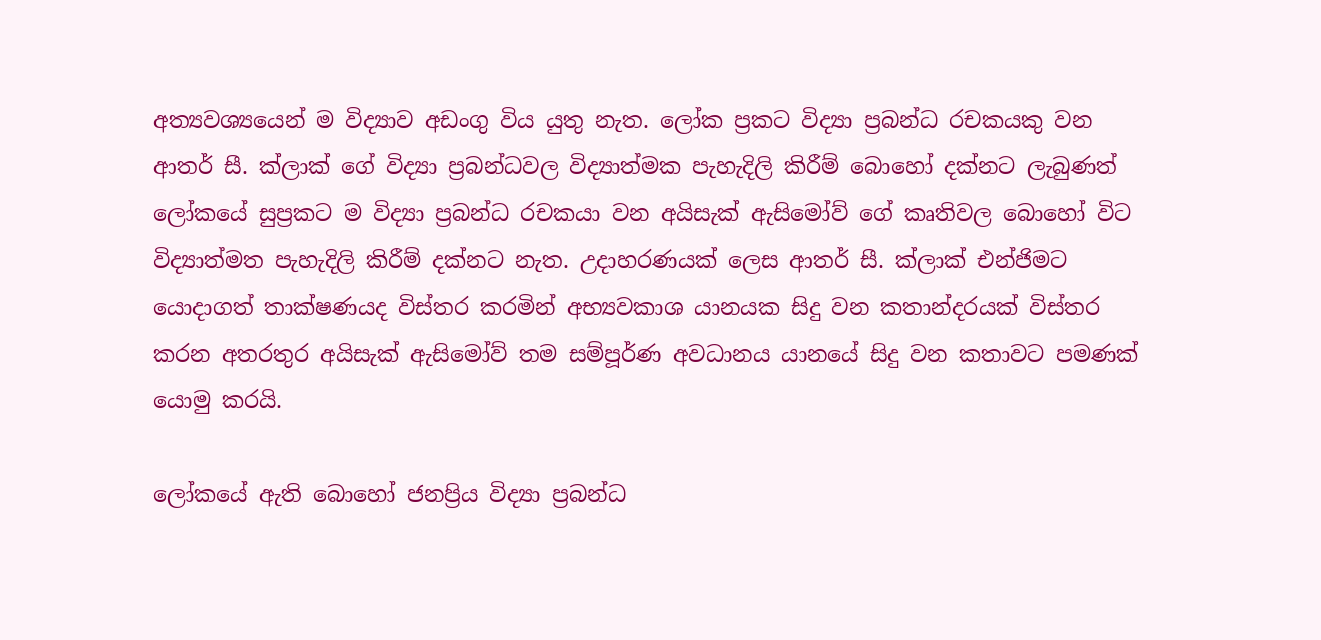අත්‍යවශ්‍යයෙන් ම විද්‍යාව අඩංගු විය යුතු නැත. ලෝක ප්‍රකට විද්‍යා ප්‍රබන්ධ රචකයකු වන ආතර් සී. ක්‌ලාක්‌ ගේ විද්‍යා ප්‍රබන්ධවල විද්‍යාත්මක පැහැදිලි කිරීම් බොහෝ දක්‌නට ලැබුණත් ලෝකයේ සුප්‍රකට ම විද්‍යා ප්‍රබන්ධ රචකයා වන අයිසැක්‌ ඇසිමෝව් ගේ කෘතිවල බොහෝ විට විද්‍යාත්මත පැහැදිලි කිරීම් දක්‌නට නැත. උදාහරණයක්‌ ලෙස ආතර් සී. ක්‌ලාක්‌ එන්ජිමට යොදාගත් තාක්‌ෂණයද විස්‌තර කරමින් අභ්‍යවකාශ යානයක සිදු වන කතාන්දරයක්‌ විස්‌තර කරන අතරතුර අයිසැක්‌ ඇසිමෝව් තම සම්පූර්ණ අවධානය යානයේ සිදු වන කතාවට පමණක්‌ යොමු කරයි.

ලෝකයේ ඇති බොහෝ ජනප්‍රිය විද්‍යා ප්‍රබන්ධ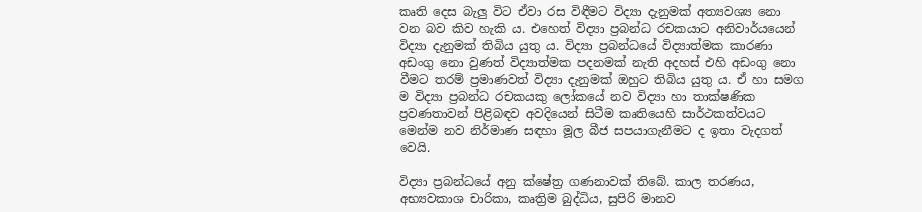කෘති දෙස බැලු විට ඒවා රස විඳීමට විද්‍යා දැනුමක්‌ අත්‍යවශ්‍ය නො වන බව කිව හැකි ය. එහෙත් විද්‍යා ප්‍රබන්ධ රචකයාට අනිවාර්යයෙන් විද්‍යා දැනුමක්‌ තිබිය යුතු ය. විද්‍යා ප්‍රබන්ධයේ විද්‍යාත්මක කාරණා අඩංගු නො වුණත් විද්‍යාත්මක පදනමක්‌ නැති අදහස්‌ එහි අඩංගු නො වීමට තරම් ප්‍රමාණවත් විද්‍යා දැනුමක්‌ ඔහුට තිබිය යුතු ය. ඒ හා සමග ම විද්‍යා ප්‍රබන්ධ රචකයකු ලෝකයේ නව විද්‍යා හා තාක්‌ෂණික ප්‍රවණතාවන් පිළිබඳව අවදියෙන් සිටීම කෘතියෙහි සාර්ථකත්වයට මෙන්ම නව නිර්මාණ සඳහා මූල බීජ සපයාගැනීමට ද ඉතා වැදගත් වෙයි.

විද්‍යා ප්‍රබන්ධයේ අනු ක්‌ෂේත්‍ර ගණනාවක්‌ තිබේ. කාල තරණය, අභ්‍යවකාශ චාරිකා, කෘත්‍රිම බුද්ධිය, සුපිරි මානව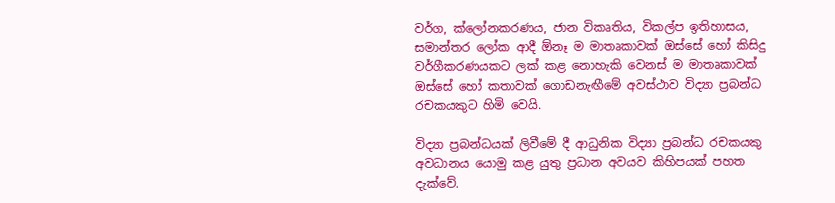වර්ග, ක්‌ලෝනකරණය, ජාන විකෘතිය, විකල්ප ඉතිහාසය, සමාන්තර ලෝක ආදී ඕනෑ ම මාතෘකාවක්‌ ඔස්‌සේ හෝ කිසිදු වර්ගීකරණයකට ලක්‌ කළ නොහැකි වෙනස්‌ ම මාතෘකාවක්‌ ඔස්‌සේ හෝ කතාවක්‌ ගොඩනැඟීමේ අවස්‌ථාව විද්‍යා ප්‍රබන්ධ රචකයකුට හිමි වෙයි.

විද්‍යා ප්‍රබන්ධයක්‌ ලිවීමේ දී ආධුනික විද්‍යා ප්‍රබන්ධ රචකයකු අවධානය යොමු කළ යුතු ප්‍රධාන අවයව කිහිපයක්‌ පහත දැක්‌වේ.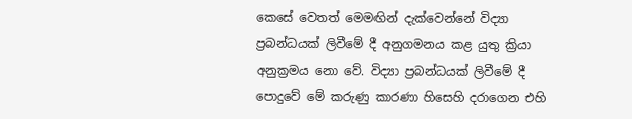කෙසේ වෙතත් මෙමඟින් දැක්‌වෙන්නේ විද්‍යා ප්‍රබන්ධයක්‌ ලිවීමේ දී අනුගමනය කළ යුතු ක්‍රියා අනුක්‍රමය නො වේ. විද්‍යා ප්‍රබන්ධයක්‌ ලිවීමේ දී පොදුවේ මේ කරුණු කාරණා හිසෙහි දරාගෙන එහි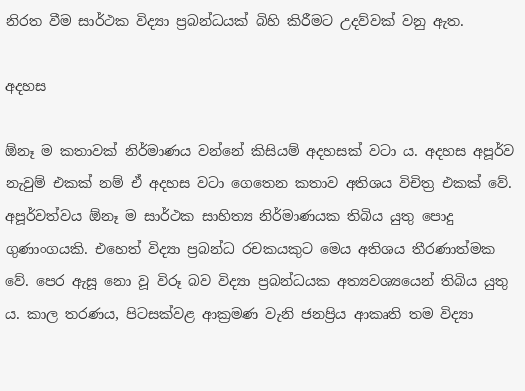නිරත වීම සාර්ථක විද්‍යා ප්‍රබන්ධයක්‌ බිහි කිරීමට උදව්වක්‌ වනු ඇත.

අදහස

ඕනෑ ම කතාවක්‌ නිර්මාණය වන්නේ කිසියම් අදහසක්‌ වටා ය. අදහස අපූර්ව නැවුම් එකක්‌ නම් ඒ අදහස වටා ගෙතෙන කතාව අතිශය විචිත්‍ර එකක්‌ වේ. අපූර්වත්වය ඕනෑ ම සාර්ථක සාහිත්‍ය නිර්මාණයක තිබිය යුතු පොදු ගුණාංගයකි. එහෙත් විද්‍යා ප්‍රබන්ධ රචකයකුට මෙය අතිශය තීරණාත්මක වේ. පෙර ඇසූ නො වූ විරූ බව විද්‍යා ප්‍රබන්ධයක අත්‍යවශ්‍යයෙන් තිබිය යුතු ය. කාල තරණය, පිටසක්‌වළ ආක්‍රමණ වැනි ජනප්‍රිය ආකෘති තම විද්‍යා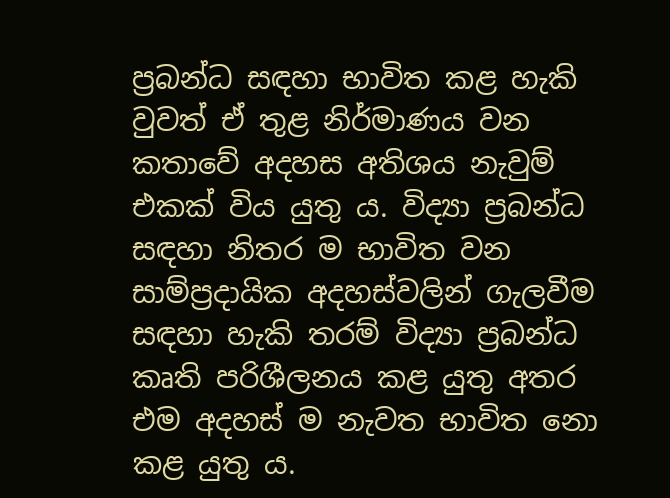ප්‍රබන්ධ සඳහා භාවිත කළ හැකි වුවත් ඒ තුළ නිර්මාණය වන කතාවේ අදහස අතිශය නැවුම් එකක්‌ විය යුතු ය. විද්‍යා ප්‍රබන්ධ සඳහා නිතර ම භාවිත වන සාම්ප්‍රදායික අදහස්‌වලින් ගැලවීම සඳහා හැකි තරම් විද්‍යා ප්‍රබන්ධ කෘති පරිශීලනය කළ යුතු අතර එම අදහස්‌ ම නැවත භාවිත නො කළ යුතු ය.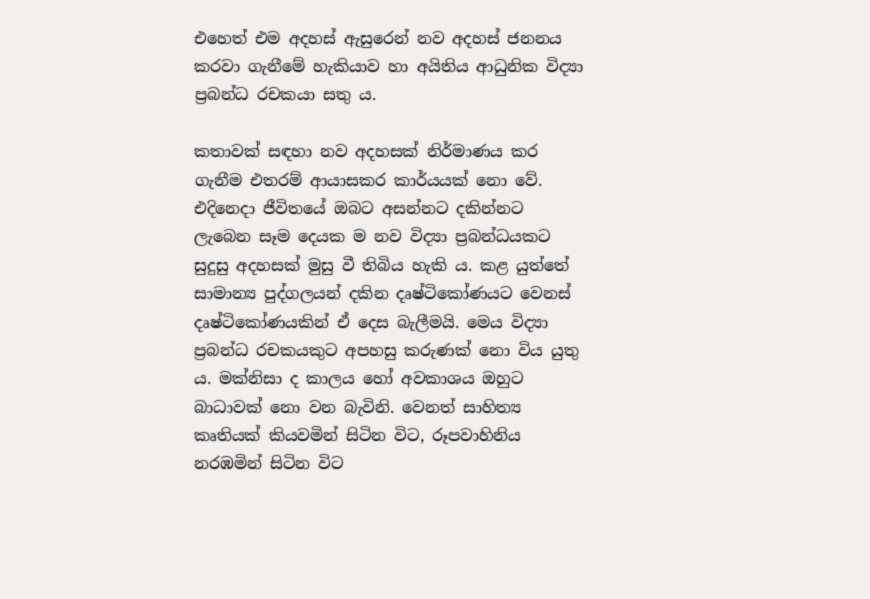එහෙත් එම අදහස්‌ ඇසුරෙන් නව අදහස්‌ ජනනය කරවා ගැනීමේ හැකියාව හා අයිතිය ආධුනික විද්‍යා ප්‍රබන්ධ රචකයා සතු ය.

කතාවක්‌ සඳහා නව අදහසක්‌ නිර්මාණය කර ගැනීම එතරම් ආයාසකර කාර්යයක්‌ නො වේ. එදිනෙදා ජීවිතයේ ඔබට අසන්නට දකින්නට ලැබෙන සෑම දෙයක ම නව විද්‍යා ප්‍රබන්ධයකට සුදුසු අදහසක්‌ මුසු වී තිබිය හැකි ය. කළ යුත්තේ සාමාන්‍ය පුද්ගලයන් දකින දෘෂ්ටිකෝණයට වෙනස්‌ දෘෂ්ටිකෝණයකින් ඒ දෙස බැලීමයි. මෙය විද්‍යා ප්‍රබන්ධ රචකයකුට අපහසු කරුණක්‌ නො විය යුතු ය. මක්‌නිසා ද කාලය හෝ අවකාශය ඔහුට බාධාවක්‌ නො වන බැවිනි. වෙනත් සාහිත්‍ය කෘතියක්‌ කියවමින් සිටින විට, රූපවාහිනිය නරඹමින් සිටින විට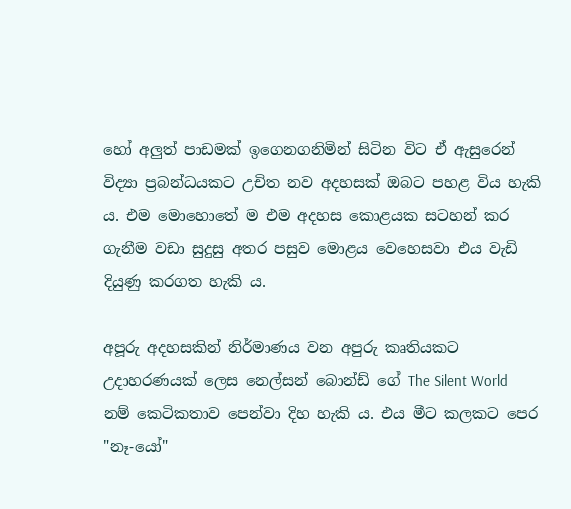හෝ අලුත් පාඩමක්‌ ඉගෙනගනිමින් සිටින විට ඒ ඇසුරෙන් විද්‍යා ප්‍රබන්ධයකට උචිත නව අදහසක්‌ ඔබට පහළ විය හැකි ය. එම මොහොතේ ම එම අදහස කොළයක සටහන් කර ගැනීම වඩා සුදුසු අතර පසුව මොළය වෙහෙසවා එය වැඩි දියුණු කරගත හැකි ය.

අපූරු අදහසකින් නිර්මාණය වන අපුරු කෘතියකට උදාහරණයක්‌ ලෙස නෙල්සන් බොන්ඩ් ගේ The Silent World නම් කෙටිකතාව පෙන්වා දිහ හැකි ය. එය මීට කලකට පෙර "නෑ-යෝ"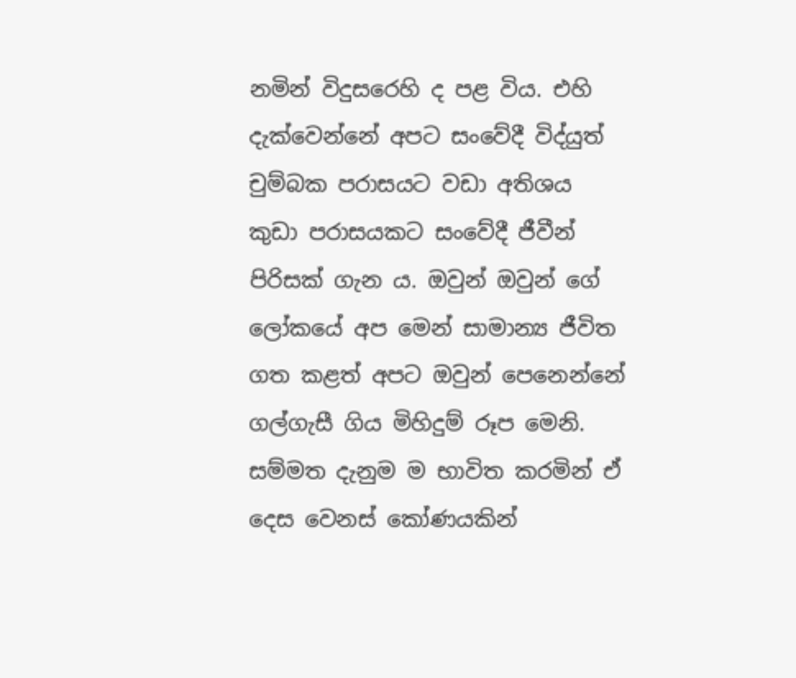නමින් විදුසරෙහි ද පළ විය. එහි දැක්‌වෙන්නේ අපට සංවේදී විද්යුත් චුම්බක පරාසයට වඩා අතිශය කුඩා පරාසයකට සංවේදී ජීවීන් පිරිසක්‌ ගැන ය. ඔවුන් ඔවුන් ගේ ලෝකයේ අප මෙන් සාමාන්‍ය ජීවිත ගත කළත් අපට ඔවුන් පෙනෙන්නේ ගල්ගැසී ගිය මිහිදුම් රූප මෙනි. සම්මත දැනුම ම භාවිත කරමින් ඒ දෙස වෙනස්‌ කෝණයකින්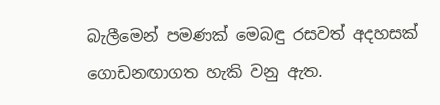බැලීමෙන් පමණක්‌ මෙබඳු රසවත් අදහසක්‌ ගොඩනඟාගත හැකි වනු ඇත.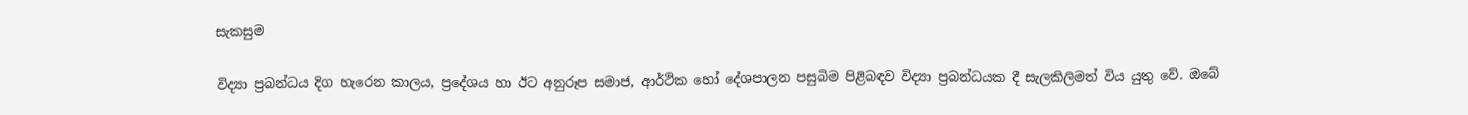සැකසුම

විද්‍යා ප්‍රබන්ධය දිග හැරෙන කාලය, ප්‍රදේශය හා ඊට අනුරූප සමාජ, ආර්ථික හෝ දේශපාලන පසුබිම පිළිබඳව විද්‍යා ප්‍රබන්ධයක දී සැලකිලිමත් විය යුතු වේ. ඔබේ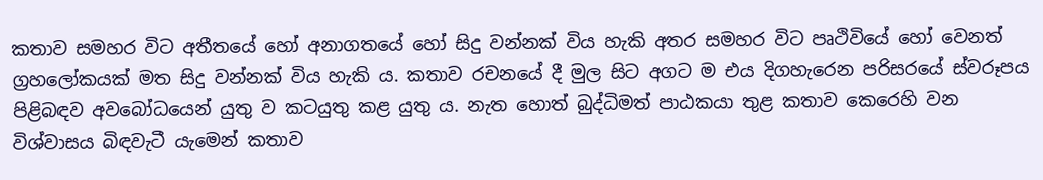කතාව සමහර විට අතීතයේ හෝ අනාගතයේ හෝ සිදු වන්නක්‌ විය හැකි අතර සමහර විට පෘථිවියේ හෝ වෙනත් ග්‍රහලෝකයක්‌ මත සිදු වන්නක්‌ විය හැකි ය. කතාව රචනයේ දී මුල සිට අගට ම එය දිගහැරෙන පරිසරයේ ස්‌වරූපය පිළිබඳව අවබෝධයෙන් යුතු ව කටයුතු කළ යුතු ය. නැත හොත් බුද්ධිමත් පාඨකයා තුළ කතාව කෙරෙහි වන විශ්වාසය බිඳවැටී යැමෙන් කතාව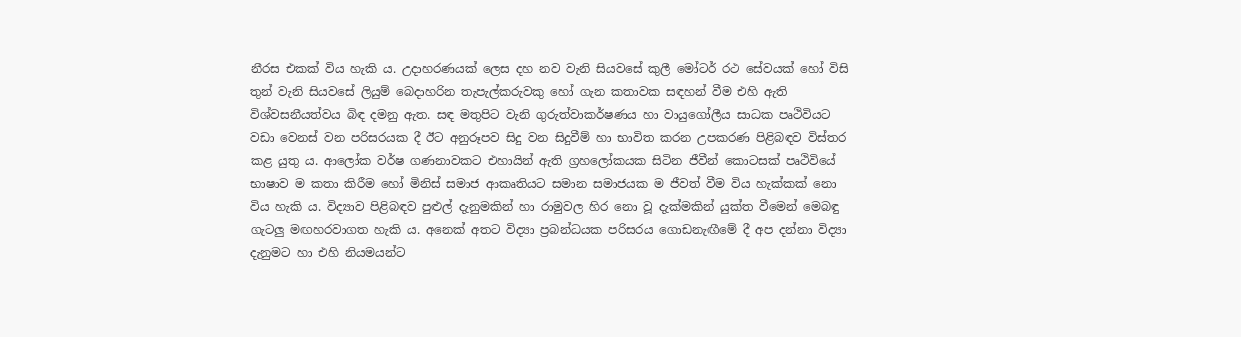නීරස එකක්‌ විය හැකි ය. උදාහරණයක්‌ ලෙස දහ නව වැනි සියවසේ කුලී මෝටර් රථ සේවයක්‌ හෝ විසි තුන් වැනි සියවසේ ලියුම් බෙදාහරින තැපැල්කරුවකු හෝ ගැන කතාවක සඳහන් වීම එහි ඇති විශ්වසනීයත්වය බිඳ දමනු ඇත. සඳ මතුපිට වැනි ගුරුත්වාකර්ෂණය හා වායුගෝලීය සාධක පෘථිවියට වඩා වෙනස්‌ වන පරිසරයක දී ඊට අනුරූපව සිදු වන සිදුවීම් හා භාවිත කරන උපකරණ පිළිබඳව විස්‌තර කළ යුතු ය. ආලෝක වර්ෂ ගණනාවකට එහායින් ඇති ග්‍රහලෝකයක සිටින ජීවීන් කොටසක්‌ පෘථිවියේ භාෂාව ම කතා කිරීම හෝ මිනිස්‌ සමාජ ආකෘතියට සමාන සමාජයක ම ජීවත් වීම විය හැක්‌කක්‌ නො විය හැකි ය. විද්‍යාව පිළිබඳව පුළුල් දැනුමකින් හා රාමුවල හිර නො වූ දැක්‌මකින් යුක්‌ත වීමෙන් මෙබඳු ගැටලු මඟහරවාගත හැකි ය. අනෙක්‌ අතට විද්‍යා ප්‍රබන්ධයක පරිසරය ගොඩනැඟීමේ දී අප දන්නා විද්‍යා දැනුමට හා එහි නියමයන්ට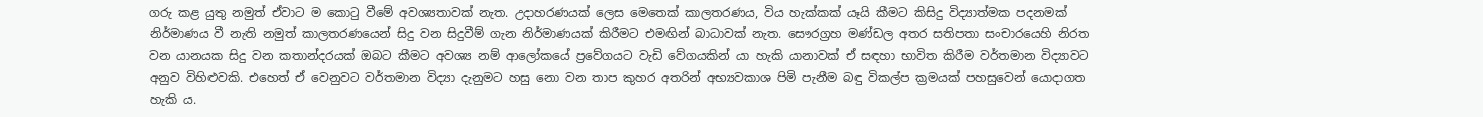ගරු කළ යුතු නමුත් ඒවාට ම කොටු වීමේ අවශ්‍යතාවක්‌ නැත. උදාහරණයක්‌ ලෙස මෙතෙක්‌ කාලතරණය, විය හැක්‌කක්‌ යෑයි කීමට කිසිදු විද්‍යාත්මක පදනමක්‌ නිර්මාණය වී නැති නමුත් කාලතරණයෙන් සිදු වන සිදුවීම් ගැන නිර්මාණයක්‌ කිරීමට එමඟින් බාධාවක්‌ නැත. සෞරග්‍රහ මණ්‌ඩල අතර සතිපතා සංචාරයෙහි නිරත වන යානයක සිදු වන කතාන්දරයක්‌ ඔබට කීමට අවශ්‍ය නම් ආලෝකයේ ප්‍රවේගයට වැඩි වේගයකින් යා හැකි යානාවක්‌ ඒ සඳහා භාවිත කිරීම වර්තමාන විද්‍යාවට අනුව විහිළුවකි. එහෙත් ඒ වෙනුවට වර්තමාන විද්‍යා දැනුමට හසු නො වන තාප කුහර අතරින් අභ්‍යවකාශ පිමි පැනීම බඳු විකල්ප ක්‍රමයක්‌ පහසුවෙන් යොදාගත හැකි ය.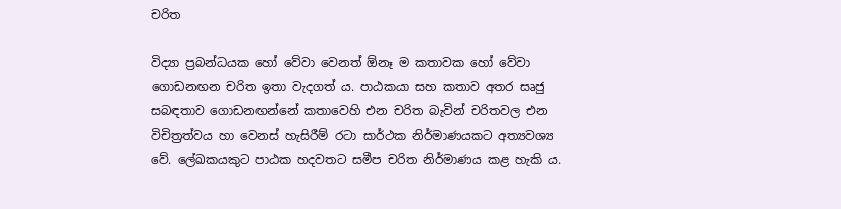චරිත

විද්‍යා ප්‍රබන්ධයක හෝ වේවා වෙනත් ඕනෑ ම කතාවක හෝ වේවා ගොඩනඟන චරිත ඉතා වැදගත් ය. පාඨකයා සහ කතාව අතර සෘජු සබඳතාව ගොඩනඟන්නේ කතාවෙහි එන චරිත බැවින් චරිතවල එන විචිත්‍රත්වය හා වෙනස්‌ හැසිරීම් රටා සාර්ථක නිර්මාණයකට අත්‍යවශ්‍ය වේ. ලේඛකයකුට පාඨක හදවතට සමීප චරිත නිර්මාණය කළ හැකි ය.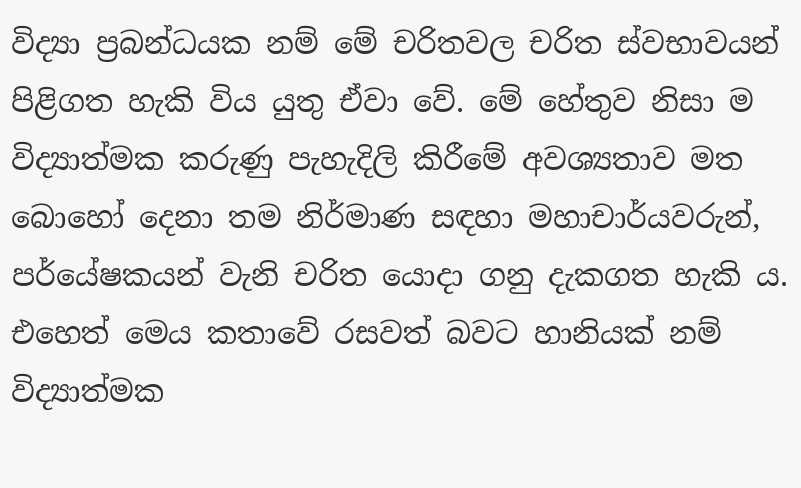විද්‍යා ප්‍රබන්ධයක නම් මේ චරිතවල චරිත ස්‌වභාවයන් පිළිගත හැකි විය යුතු ඒවා වේ. මේ හේතුව නිසා ම විද්‍යාත්මක කරුණු පැහැදිලි කිරීමේ අවශ්‍යතාව මත බොහෝ දෙනා තම නිර්මාණ සඳහා මහාචාර්යවරුන්, පර්යේෂකයන් වැනි චරිත යොදා ගනු දැකගත හැකි ය. එහෙත් මෙය කතාවේ රසවත් බවට හානියක්‌ නම් විද්‍යාත්මක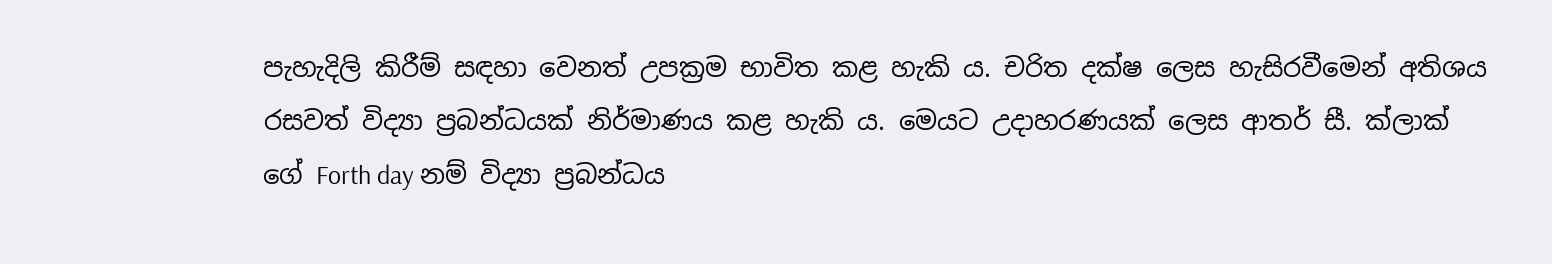පැහැදිලි කිරීම් සඳහා වෙනත් උපක්‍රම භාවිත කළ හැකි ය. චරිත දක්‌ෂ ලෙස හැසිරවීමෙන් අතිශය රසවත් විද්‍යා ප්‍රබන්ධයක්‌ නිර්මාණය කළ හැකි ය. මෙයට උදාහරණයක්‌ ලෙස ආතර් සී. ක්‌ලාක්‌ ගේ Forth day නම් විද්‍යා ප්‍රබන්ධය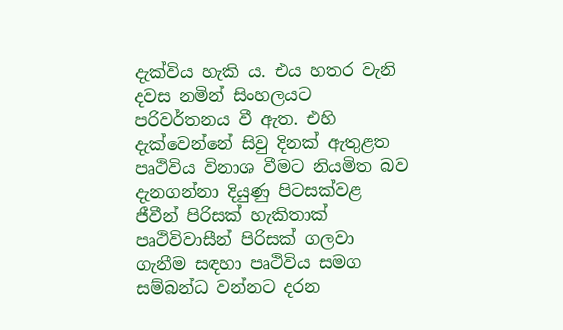දැක්‌විය හැකි ය. එය හතර වැනි දවස නමින් සිංහලයට පරිවර්තනය වී ඇත. එහි දැක්‌වෙන්නේ සිවු දිනක්‌ ඇතුළත පෘථිවිය විනාශ වීමට නියමිත බව දැනගන්නා දියුණු පිටසක්‌වළ ජීවීන් පිරිසක්‌ හැකිතාක්‌ පෘථිවිවාසීන් පිරිසක්‌ ගලවා ගැනීම සඳහා පෘථිවිය සමග සම්බන්ධ වන්නට දරන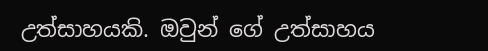උත්සාහයකි. ඔවුන් ගේ උත්සාහය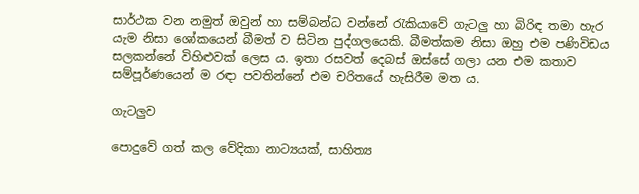සාර්ථක වන නමුත් ඔවුන් හා සම්බන්ධ වන්නේ රැකියාවේ ගැටලු හා බිරිඳ තමා හැර යැම නිසා ශෝකයෙන් බීමත් ව සිටින පුද්ගලයෙකි. බීමත්කම නිසා ඔහු එම පණිවිඩය සලකන්නේ විහිළුවක්‌ ලෙස ය. ඉතා රසවත් දෙබස්‌ ඔස්‌සේ ගලා යන එම කතාව සම්පූර්ණයෙන් ම රඳා පවතින්නේ එම චරිතයේ හැසිරීම මත ය.

ගැටලුව

පොදුවේ ගත් කල වේදිකා නාට්‍යයක්‌, සාහිත්‍ය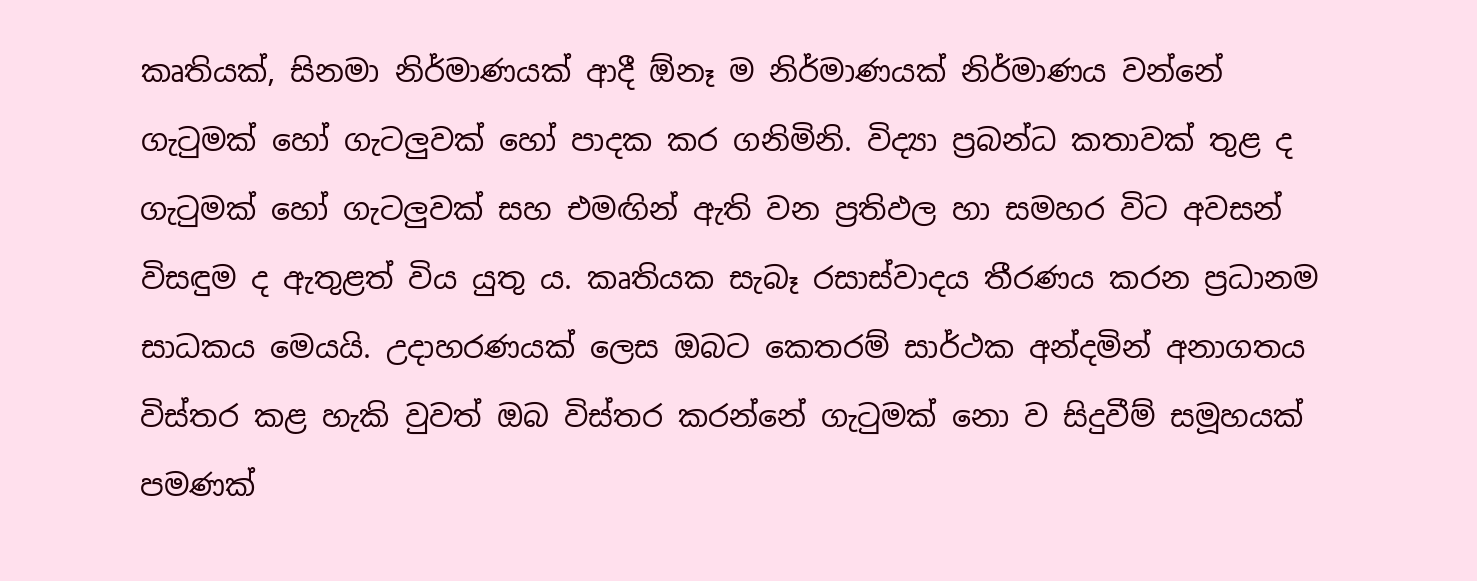කෘතියක්‌, සිනමා නිර්මාණයක්‌ ආදී ඕනෑ ම නිර්මාණයක්‌ නිර්මාණය වන්නේ ගැටුමක්‌ හෝ ගැටලුවක්‌ හෝ පාදක කර ගනිමිනි. විද්‍යා ප්‍රබන්ධ කතාවක්‌ තුළ ද ගැටුමක්‌ හෝ ගැටලුවක්‌ සහ එමඟින් ඇති වන ප්‍රතිඵල හා සමහර විට අවසන් විසඳුම ද ඇතුළත් විය යුතු ය. කෘතියක සැබෑ රසාස්‌වාදය තීරණය කරන ප්‍රධානම සාධකය මෙයයි. උදාහරණයක්‌ ලෙස ඔබට කෙතරම් සාර්ථක අන්දමින් අනාගතය විස්‌තර කළ හැකි වුවත් ඔබ විස්‌තර කරන්නේ ගැටුමක්‌ නො ව සිදුවීම් සමූහයක්‌ පමණක්‌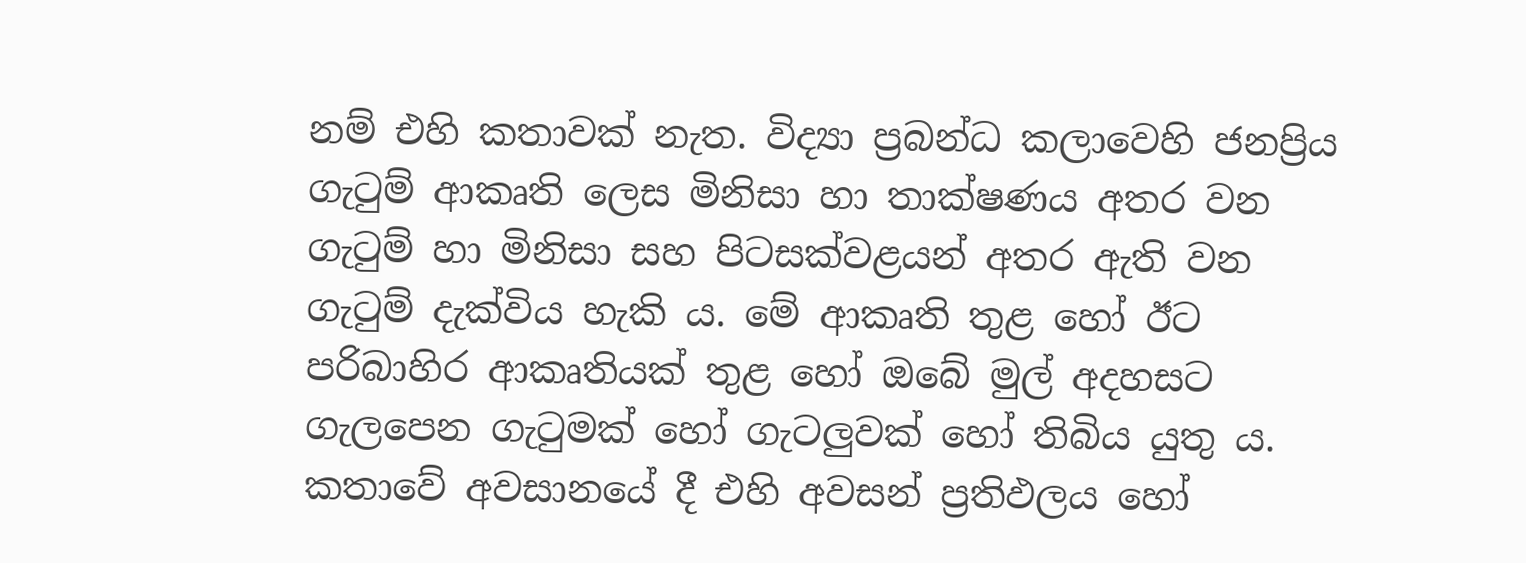නම් එහි කතාවක්‌ නැත. විද්‍යා ප්‍රබන්ධ කලාවෙහි ජනප්‍රිය ගැටුම් ආකෘති ලෙස මිනිසා හා තාක්‌ෂණය අතර වන ගැටුම් හා මිනිසා සහ පිටසක්‌වළයන් අතර ඇති වන ගැටුම් දැක්‌විය හැකි ය. මේ ආකෘති තුළ හෝ ඊට පරිබාහිර ආකෘතියක්‌ තුළ හෝ ඔබේ මුල් අදහසට ගැලපෙන ගැටුමක්‌ හෝ ගැටලුවක්‌ හෝ තිබිය යුතු ය. කතාවේ අවසානයේ දී එහි අවසන් ප්‍රතිඵලය හෝ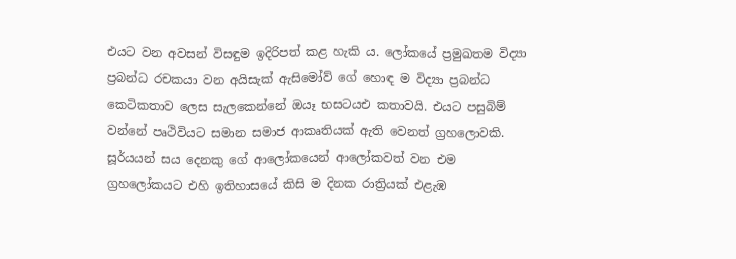එයට වන අවසන් විසඳුම ඉදිරිපත් කළ හැකි ය. ලෝකයේ ප්‍රමුඛතම විද්‍යා ප්‍රබන්ධ රචකයා වන අයිසැක්‌ ඇසිමෝව් ගේ හොඳ ම විද්‍යා ප්‍රබන්ධ කෙටිකතාව ලෙස සැලකෙන්නේ ඔයෑ භසටයඑ කතාවයි. එයට පසුබිම් වන්නේ පෘථිවියට සමාන සමාජ ආකෘතියක්‌ ඇති වෙනත් ග්‍රහලොවකි. සූර්යයන් සය දෙනකු ගේ ආලෝකයෙන් ආලෝකවත් වන එම ග්‍රහලෝකයට එහි ඉතිහාසයේ කිසි ම දිනක රාත්‍රියක්‌ එළැඹ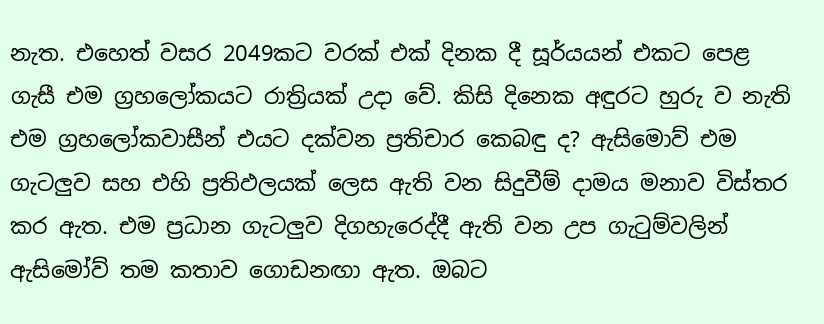නැත. එහෙත් වසර 2049කට වරක්‌ එක්‌ දිනක දී සූර්යයන් එකට පෙළ ගැසී එම ග්‍රහලෝකයට රාත්‍රියක්‌ උදා වේ. කිසි දිනෙක අඳුරට හුරු ව නැති එම ග්‍රහලෝකවාසීන් එයට දක්‌වන ප්‍රතිචාර කෙබඳු ද? ඇසිමොව් එම ගැටලුව සහ එහි ප්‍රතිඵලයක්‌ ලෙස ඇති වන සිදුවීම් දාමය මනාව විස්‌තර කර ඇත. එම ප්‍රධාන ගැටලුව දිගහැරෙද්දී ඇති වන උප ගැටුම්වලින් ඇසිමෝව් තම කතාව ගොඩනඟා ඇත. ඔබට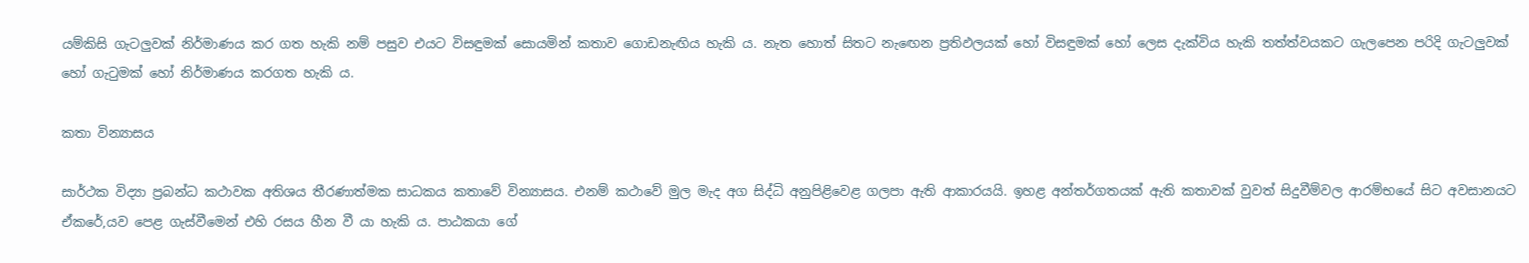යම්කිසි ගැටලුවක්‌ නිර්මාණය කර ගත හැකි නම් පසුව එයට විසඳුමක්‌ සොයමින් කතාව ගොඩනැඟිය හැකි ය. නැත හොත් සිතට නැඟෙන ප්‍රතිඵලයක්‌ හෝ විසඳුමක්‌ හෝ ලෙස දැක්‌විය හැකි තත්ත්වයකට ගැලපෙන පරිදි ගැටලුවක්‌ හෝ ගැටුමක්‌ හෝ නිර්මාණය කරගත හැකි ය.

කතා වින්‍යාසය

සාර්ථක විද්‍යා ප්‍රබන්ධ කථාවක අතිශය තීරණාත්මක සාධකය කතාවේ වින්‍යාසය. එනම් කථාවේ මුල මැද අග සිද්ධි අනුපිළිවෙළ ගලපා ඇති ආකාරයයි. ඉහළ අන්තර්ගතයක්‌ ඇති කතාවක්‌ වුවත් සිදුවීම්වල ආරම්භයේ සිට අවසානයට ඒකරේ‚යව පෙළ ගැස්‌වීමෙන් එහි රසය හීන වී යා හැකි ය. පාඨකයා ගේ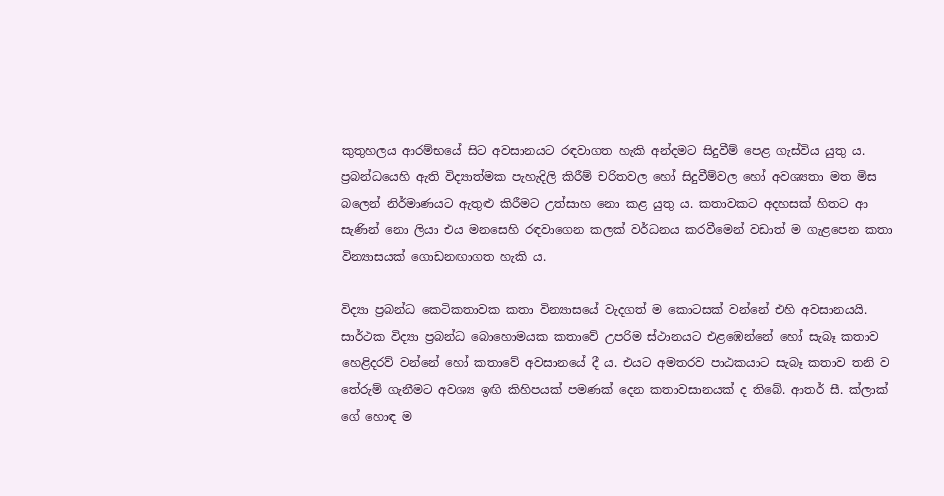කුතුහලය ආරම්භයේ සිට අවසානයට රඳවාගත හැකි අන්දමට සිදුවීම් පෙළ ගැස්‌විය යුතු ය. ප්‍රබන්ධයෙහි ඇති විද්‍යාත්මක පැහැදිලි කිරීම් චරිතවල හෝ සිදුවීම්වල හෝ අවශ්‍යතා මත මිස බලෙන් නිර්මාණයට ඇතුළු කිරීමට උත්සාහ නො කළ යුතු ය. කතාවකට අදහසක්‌ හිතට ආ සැණින් නො ලියා එය මනසෙහි රඳවාගෙන කලක්‌ වර්ධනය කරවීමෙන් වඩාත් ම ගැළපෙන කතා වින්‍යාසයක්‌ ගොඩනඟාගත හැකි ය.

විද්‍යා ප්‍රබන්ධ කෙටිකතාවක කතා වින්‍යාසයේ වැදගත් ම කොටසක්‌ වන්නේ එහි අවසානයයි. සාර්ථක විද්‍යා ප්‍රබන්ධ බොහොමයක කතාවේ උපරිම ස්‌ථානයට එළඹෙන්නේ හෝ සැබෑ කතාව හෙළිදරව් වන්නේ හෝ කතාවේ අවසානයේ දී ය. එයට අමතරව පාඨකයාට සැබෑ කතාව තනි ව තේරුම් ගැනීමට අවශ්‍ය ඉඟි කිහිපයක්‌ පමණක්‌ දෙන කතාවසානයක්‌ ද තිබේ. ආතර් සී. ක්‌ලාක්‌ ගේ හොඳ ම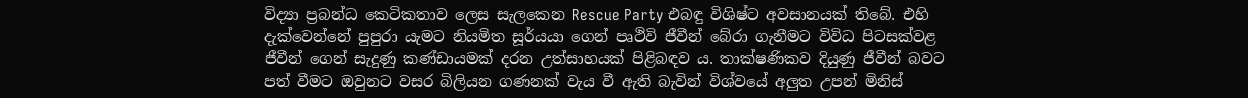විද්‍යා ප්‍රබන්ධ කෙටිකතාව ලෙස සැලකෙන Rescue Party එබඳු විශිෂ්ට අවසානයක්‌ තිබේ. එහි දැක්‌වෙන්නේ පුපුරා යැමට නියමිත සූර්යයා ගෙන් පෘථිවි ජීවීන් බේරා ගැනීමට විවිධ පිටසක්‌වළ ජීවීන් ගෙන් සැදුණු කණ්‌ඩායමක්‌ දරන උත්සාහයක්‌ පිළිබඳව ය. තාක්‌ෂණිකව දියුණු ජීවීන් බවට පත් වීමට ඔවුනට වසර බිලියන ගණනක්‌ වැය වී ඇති බැවින් විශ්වයේ අලුත උපන් මිනිස්‌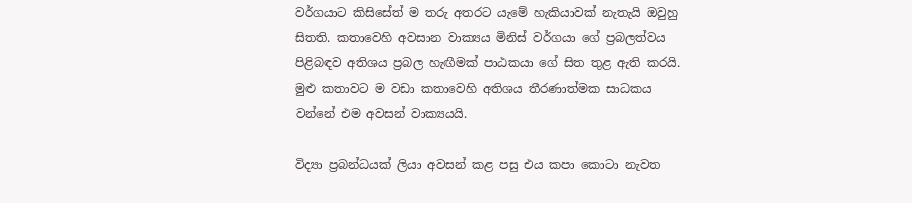වර්ගයාට කිසිසේත් ම තරු අතරට යැමේ හැකියාවක්‌ නැතැයි ඔවුහු සිතති. කතාවෙහි අවසාන වාක්‍යය මිනිස්‌ වර්ගයා ගේ ප්‍රබලත්වය පිළිබඳව අතිශය ප්‍රබල හැඟීමක්‌ පාඨකයා ගේ සිත තුළ ඇති කරයි. මුළු කතාවට ම වඩා කතාවෙහි අතිශය තීරණාත්මක සාධකය වන්නේ එම අවසන් වාක්‍යයයි.

විද්‍යා ප්‍රබන්ධයක්‌ ලියා අවසන් කළ පසු එය කපා කොටා නැවත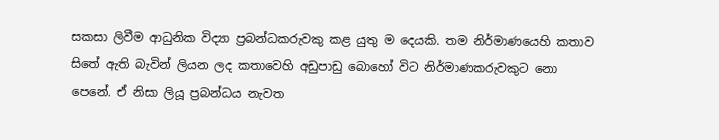සකසා ලිවීම ආධුනික විද්‍යා ප්‍රබන්ධකරුවකු කළ යුතු ම දෙයකි. තම නිර්මාණයෙහි කතාව සිතේ ඇති බැවින් ලියන ලද කතාවෙහි අඩුපාඩු බොහෝ විට නිර්මාණකරුවකුට නො පෙනේ. ඒ නිසා ලියූ ප්‍රබන්ධය නැවත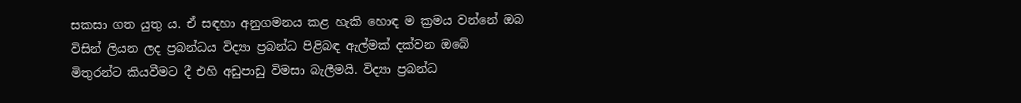සකසා ගත යුතු ය. ඒ සඳහා අනුගමනය කළ හැකි හොඳ ම ක්‍රමය වන්නේ ඔබ විසින් ලියන ලද ප්‍රබන්ධය විද්‍යා ප්‍රබන්ධ පිළිබඳ ඇල්මක්‌ දක්‌වන ඔබේ මිතුරන්ට කියවීමට දී එහි අඩුපාඩු විමසා බැලීමයි. විද්‍යා ප්‍රබන්ධ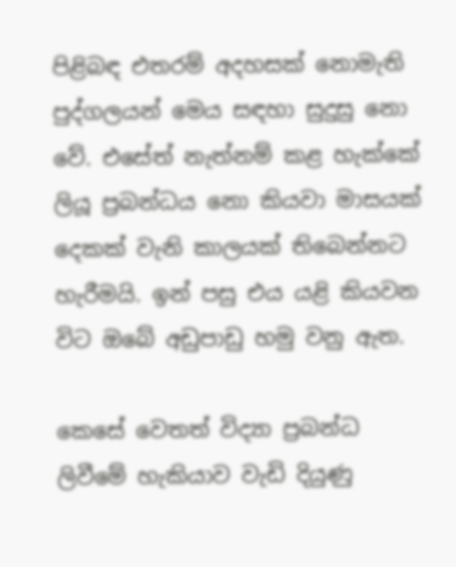පිළිබඳ එතරම් අදහසක්‌ නොමැති පුද්ගලයන් මෙය සඳහා සුදුසු නො වේ. එසේත් නැත්නම් කළ හැක්‌කේ ලියූ ප්‍රබන්ධය නො කියවා මාසයක්‌ දෙකක්‌ වැනි කාලයක්‌ තිබෙන්නට හැරීමයි. ඉන් පසු එය යළි කියවන විට ඔබේ අඩුපාඩු හමු වනු ඇත.

කෙසේ වෙතත් විද්‍යා ප්‍රබන්ධ ලිවීමේ හැකියාව වැඩි දියුණු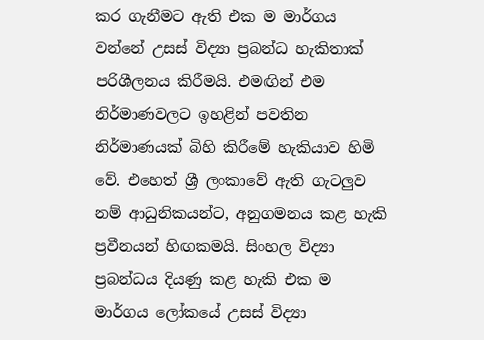කර ගැනීමට ඇති එක ම මාර්ගය වන්නේ උසස්‌ විද්‍යා ප්‍රබන්ධ හැකිතාක්‌ පරිශීලනය කිරීමයි. එමඟින් එම නිර්මාණවලට ඉහළින් පවතින නිර්මාණයක්‌ බිහි කිරීමේ හැකියාව හිමි වේ. එහෙත් ශ්‍රී ලංකාවේ ඇති ගැටලුව නම් ආධුනිකයන්ට, අනුගමනය කළ හැකි ප්‍රවීනයන් හිඟකමයි. සිංහල විද්‍යා ප්‍රබන්ධය දියණු කළ හැකි එක ම මාර්ගය ලෝකයේ උසස්‌ විද්‍යා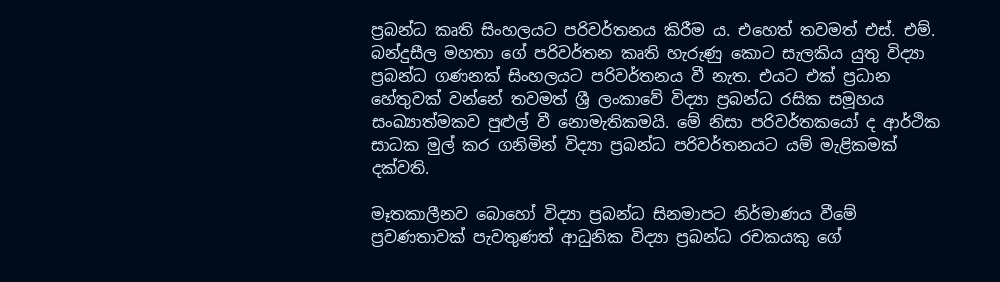ප්‍රබන්ධ කෘති සිංහලයට පරිවර්තනය කිරීම ය. එහෙත් තවමත් එස්‌. එම්. බන්දුසීල මහතා ගේ පරිවර්තන කෘති හැරුණු කොට සැලකිය යුතු විද්‍යා ප්‍රබන්ධ ගණනක්‌ සිංහලයට පරිවර්තනය වී නැත. එයට එක්‌ ප්‍රධාන හේතුවක්‌ වන්නේ තවමත් ශ්‍රී ලංකාවේ විද්‍යා ප්‍රබන්ධ රසික සමූහය සංඛ්‍යාත්මකව පුළුල් වී නොමැතිකමයි. මේ නිසා පරිවර්තකයෝ ද ආර්ථික සාධක මුල් කර ගනිමින් විද්‍යා ප්‍රබන්ධ පරිවර්තනයට යම් මැළිකමක්‌ දක්‌වති.

මෑතකාලීනව බොහෝ විද්‍යා ප්‍රබන්ධ සිනමාපට නිර්මාණය වීමේ ප්‍රවණතාවක්‌ පැවතුණත් ආධුනික විද්‍යා ප්‍රබන්ධ රචකයකු ගේ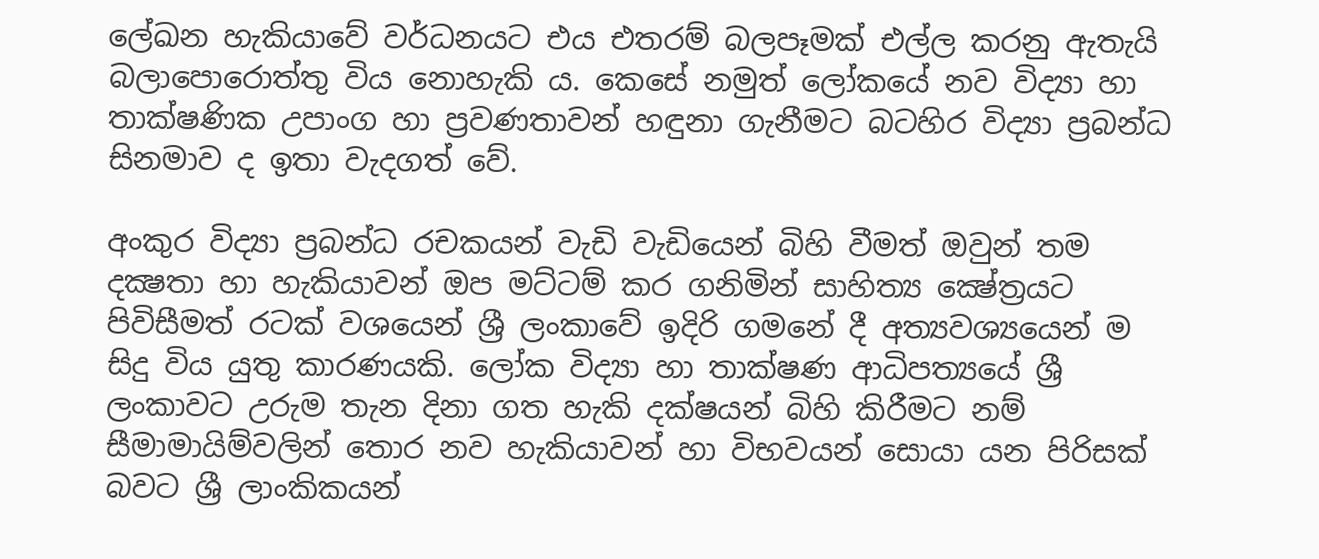ලේඛන හැකියාවේ වර්ධනයට එය එතරම් බලපෑමක්‌ එල්ල කරනු ඇතැයි බලාපොරොත්තු විය නොහැකි ය. කෙසේ නමුත් ලෝකයේ නව විද්‍යා හා තාක්‌ෂණික උපාංග හා ප්‍රවණතාවන් හඳුනා ගැනීමට බටහිර විද්‍යා ප්‍රබන්ධ සිනමාව ද ඉතා වැදගත් වේ.

අංකුර විද්‍යා ප්‍රබන්ධ රචකයන් වැඩි වැඩියෙන් බිහි වීමත් ඔවුන් තම දක්‍ෂතා හා හැකියාවන් ඔප මට්‌ටම් කර ගනිමින් සාහිත්‍ය ක්‍ෂේත්‍රයට පිවිසීමත් රටක්‌ වශයෙන් ශ්‍රී ලංකාවේ ඉදිරි ගමනේ දී අත්‍යවශ්‍යයෙන් ම සිදු විය යුතු කාරණයකි. ලෝක විද්‍යා හා තාක්‌ෂණ ආධිපත්‍යයේ ශ්‍රී ලංකාවට උරුම තැන දිනා ගත හැකි දක්‌ෂයන් බිහි කිරීමට නම් සීමාමායිම්වලින් තොර නව හැකියාවන් හා විභවයන් සොයා යන පිරිසක්‌ බවට ශ්‍රී ලාංකිකයන්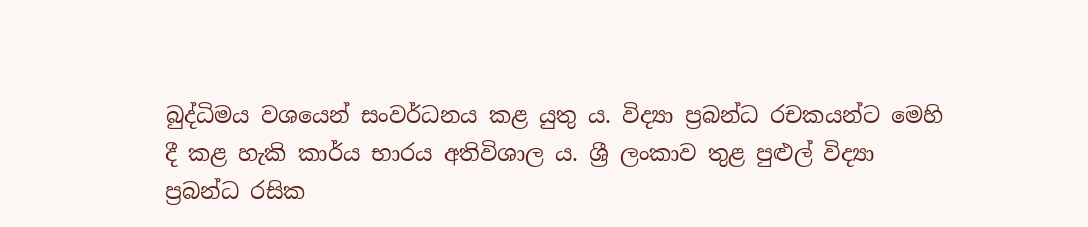බුද්ධිමය වශයෙන් සංවර්ධනය කළ යුතු ය. විද්‍යා ප්‍රබන්ධ රචකයන්ට මෙහි දී කළ හැකි කාර්ය භාරය අතිවිශාල ය. ශ්‍රී ලංකාව තුළ පුළුල් විද්‍යා ප්‍රබන්ධ රසික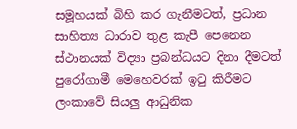සමූහයක්‌ බිහි කර ගැනීමටත්, ප්‍රධාන සාහිත්‍ය ධාරාව තුළ කැපී පෙනෙන ස්‌ථානයක්‌ විද්‍යා ප්‍රබන්ධයට දිනා දීමටත් පුරෝගාමී මෙහෙවරක්‌ ඉටු කිරීමට ලංකාවේ සියලු ආධුනික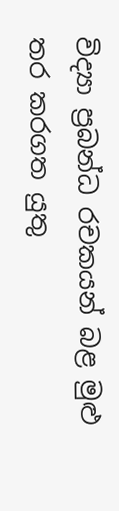විද්‍යා ප්‍රබන්ධ රචකයන් බළ මුළු තර කරගත යුතු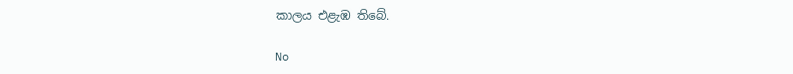කාලය එළැඹ තිබේ.

No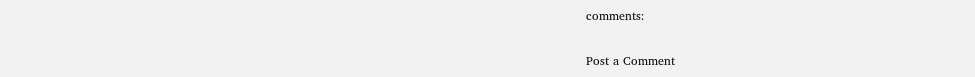comments:

Post a Comment